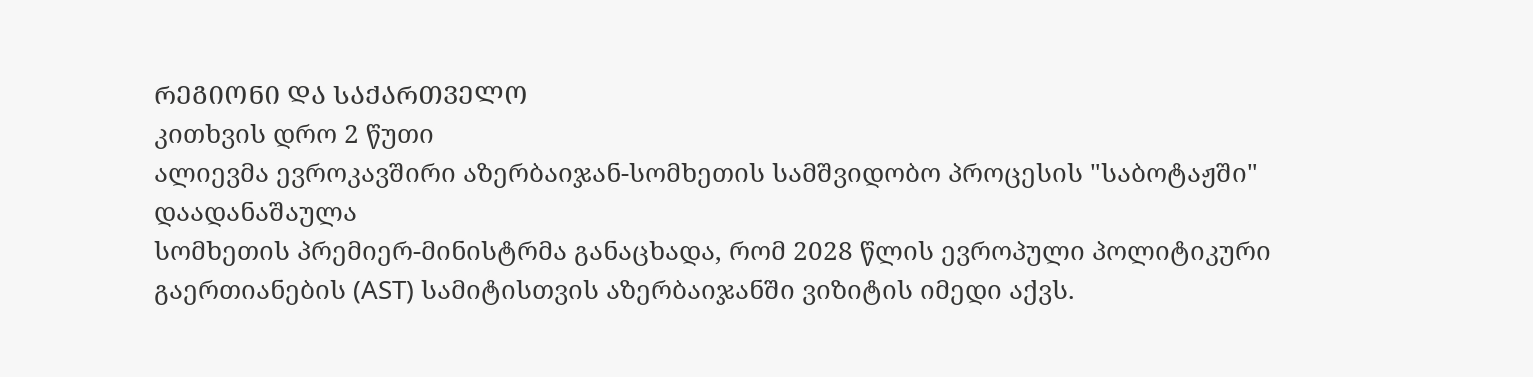ᲠᲔᲒᲘᲝᲜᲘ ᲓᲐ ᲡᲐᲥᲐᲠᲗᲕᲔᲚᲝ
კითხვის დრო 2 წუთი
ალიევმა ევროკავშირი აზერბაიჯან-სომხეთის სამშვიდობო პროცესის "საბოტაჟში" დაადანაშაულა
სომხეთის პრემიერ-მინისტრმა განაცხადა, რომ 2028 წლის ევროპული პოლიტიკური გაერთიანების (AST) სამიტისთვის აზერბაიჯანში ვიზიტის იმედი აქვს.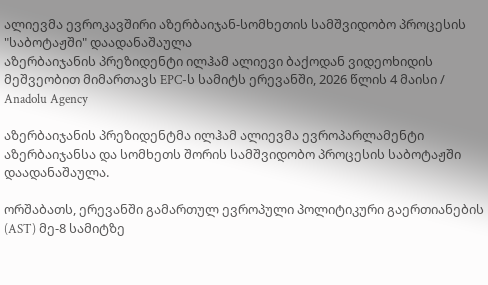ალიევმა ევროკავშირი აზერბაიჯან-სომხეთის სამშვიდობო პროცესის "საბოტაჟში" დაადანაშაულა
აზერბაიჯანის პრეზიდენტი ილჰამ ალიევი ბაქოდან ვიდეოხიდის მეშვეობით მიმართავს EPC-ს სამიტს ერევანში, 2026 წლის 4 მაისი / Anadolu Agency

აზერბაიჯანის პრეზიდენტმა ილჰამ ალიევმა ევროპარლამენტი აზერბაიჯანსა და სომხეთს შორის სამშვიდობო პროცესის საბოტაჟში დაადანაშაულა.

ორშაბათს, ერევანში გამართულ ევროპული პოლიტიკური გაერთიანების (AST) მე-8 სამიტზე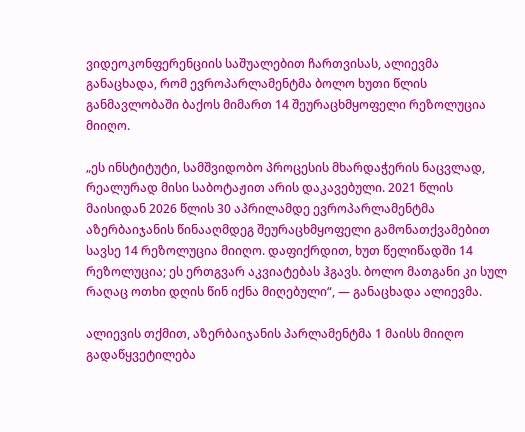ვიდეოკონფერენციის საშუალებით ჩართვისას, ალიევმა განაცხადა, რომ ევროპარლამენტმა ბოლო ხუთი წლის განმავლობაში ბაქოს მიმართ 14 შეურაცხმყოფელი რეზოლუცია მიიღო.

„ეს ინსტიტუტი, სამშვიდობო პროცესის მხარდაჭერის ნაცვლად, რეალურად მისი საბოტაჟით არის დაკავებული. 2021 წლის მაისიდან 2026 წლის 30 აპრილამდე ევროპარლამენტმა აზერბაიჯანის წინააღმდეგ შეურაცხმყოფელი გამონათქვამებით სავსე 14 რეზოლუცია მიიღო. დაფიქრდით, ხუთ წელიწადში 14 რეზოლუცია; ეს ერთგვარ აკვიატებას ჰგავს. ბოლო მათგანი კი სულ რაღაც ოთხი დღის წინ იქნა მიღებული“, — განაცხადა ალიევმა.

ალიევის თქმით, აზერბაიჯანის პარლამენტმა 1 მაისს მიიღო გადაწყვეტილება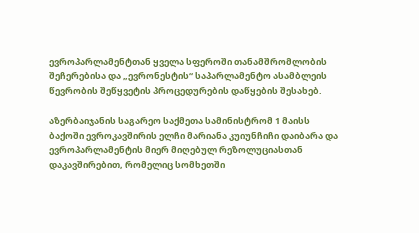ევროპარლამენტთან ყველა სფეროში თანამშრომლობის შეჩერებისა და „ევრონესტის“ საპარლამენტო ასამბლეის წევრობის შეწყვეტის პროცედურების დაწყების შესახებ.

აზერბაიჯანის საგარეო საქმეთა სამინისტრომ 1 მაისს ბაქოში ევროკავშირის ელჩი მარიანა კუიუნჩიჩი დაიბარა და ევროპარლამენტის მიერ მიღებულ რეზოლუციასთან დაკავშირებით, რომელიც სომხეთში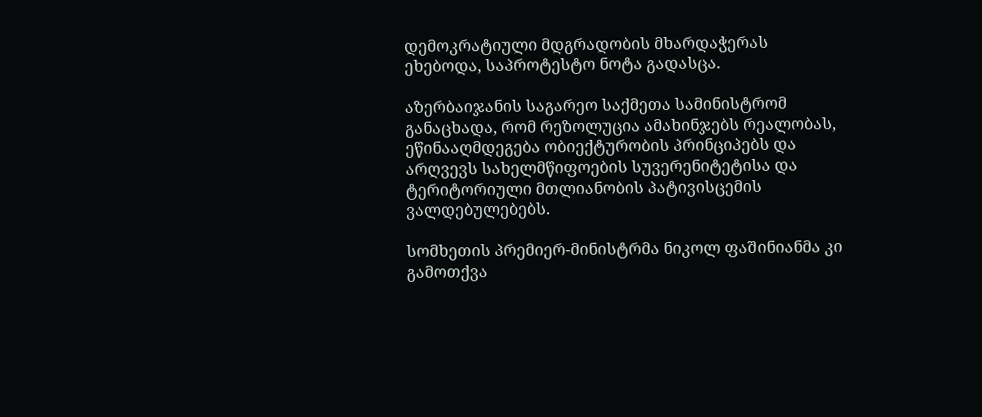დემოკრატიული მდგრადობის მხარდაჭერას ეხებოდა, საპროტესტო ნოტა გადასცა.

აზერბაიჯანის საგარეო საქმეთა სამინისტრომ განაცხადა, რომ რეზოლუცია ამახინჯებს რეალობას, ეწინააღმდეგება ობიექტურობის პრინციპებს და არღვევს სახელმწიფოების სუვერენიტეტისა და ტერიტორიული მთლიანობის პატივისცემის ვალდებულებებს.

სომხეთის პრემიერ-მინისტრმა ნიკოლ ფაშინიანმა კი გამოთქვა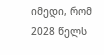იმედი, რომ 2028 წელს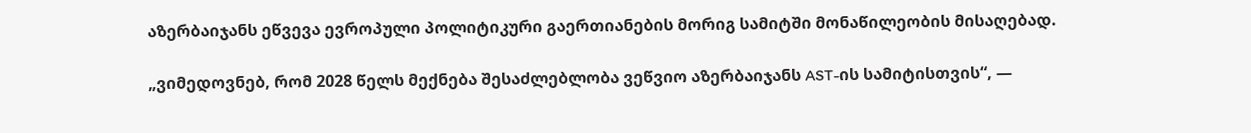აზერბაიჯანს ეწვევა ევროპული პოლიტიკური გაერთიანების მორიგ სამიტში მონაწილეობის მისაღებად.

„ვიმედოვნებ, რომ 2028 წელს მექნება შესაძლებლობა ვეწვიო აზერბაიჯანს AST-ის სამიტისთვის“, —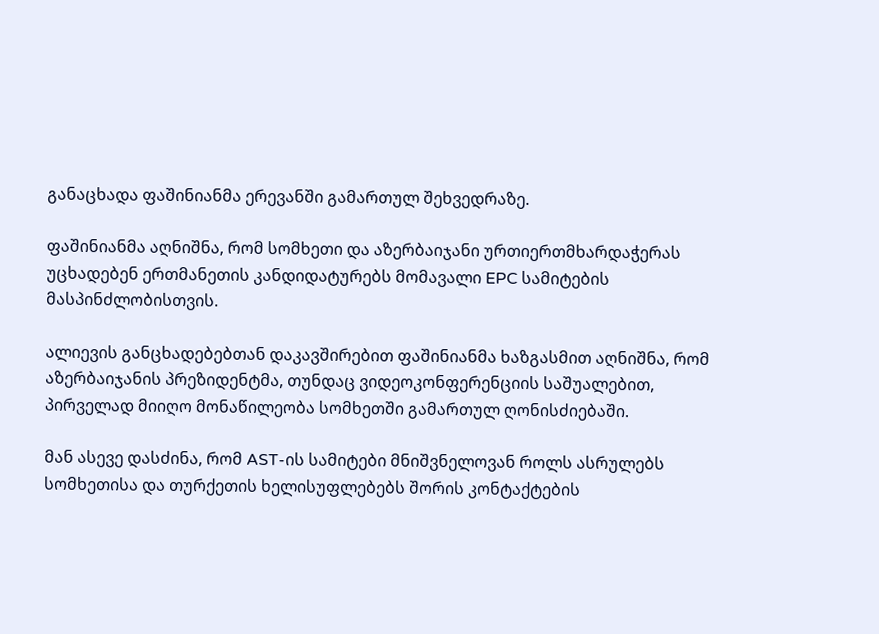განაცხადა ფაშინიანმა ერევანში გამართულ შეხვედრაზე.

ფაშინიანმა აღნიშნა, რომ სომხეთი და აზერბაიჯანი ურთიერთმხარდაჭერას უცხადებენ ერთმანეთის კანდიდატურებს მომავალი EPC სამიტების მასპინძლობისთვის.

ალიევის განცხადებებთან დაკავშირებით ფაშინიანმა ხაზგასმით აღნიშნა, რომ აზერბაიჯანის პრეზიდენტმა, თუნდაც ვიდეოკონფერენციის საშუალებით, პირველად მიიღო მონაწილეობა სომხეთში გამართულ ღონისძიებაში.

მან ასევე დასძინა, რომ AST-ის სამიტები მნიშვნელოვან როლს ასრულებს სომხეთისა და თურქეთის ხელისუფლებებს შორის კონტაქტების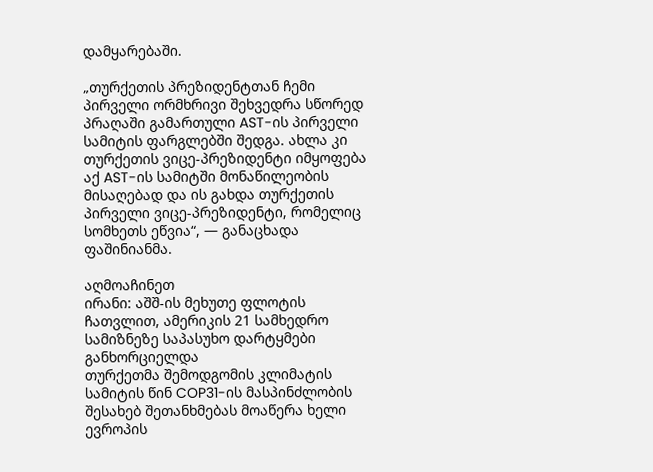დამყარებაში.

„თურქეთის პრეზიდენტთან ჩემი პირველი ორმხრივი შეხვედრა სწორედ პრაღაში გამართული AST-ის პირველი სამიტის ფარგლებში შედგა. ახლა კი თურქეთის ვიცე-პრეზიდენტი იმყოფება აქ AST-ის სამიტში მონაწილეობის მისაღებად და ის გახდა თურქეთის პირველი ვიცე-პრეზიდენტი, რომელიც სომხეთს ეწვია“, — განაცხადა ფაშინიანმა.

აღმოაჩინეთ
ირანი: აშშ-ის მეხუთე ფლოტის ჩათვლით, ამერიკის 21 სამხედრო სამიზნეზე საპასუხო დარტყმები განხორციელდა
თურქეთმა შემოდგომის კლიმატის სამიტის წინ COP31-ის მასპინძლობის შესახებ შეთანხმებას მოაწერა ხელი
ევროპის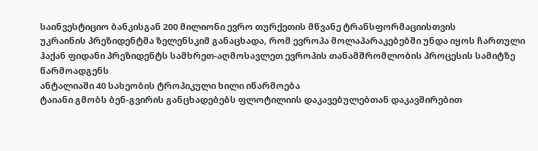საინვესტიციო ბანკისგან 200 მილიონი ევრო თურქეთის მწვანე ტრანსფორმაციისთვის
უკრაინის პრეზიდენტმა ზელენსკიმ განაცხადა, რომ ევროპა მოლაპარაკებებში უნდა იყოს ჩართული
ჰაქან ფიდანი პრეზიდენტს სამხრეთ-აღმოსავლეთ ევროპის თანამშრომლობის პროცესის სამიტზე წარმოადგენს
ანტალიაში 40 სახეობის ტროპიკული ხილი იწარმოება
ტაიანი გმობს ბენ-გვირის განცხადებებს ფლოტილიის დაკავებულებთან დაკავშირებით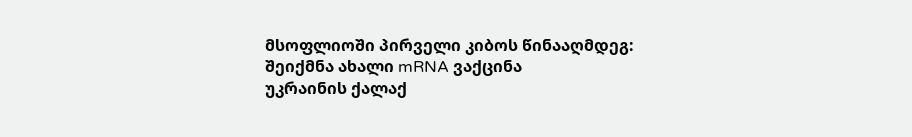მსოფლიოში პირველი კიბოს წინააღმდეგ: შეიქმნა ახალი mRNA ვაქცინა
უკრაინის ქალაქ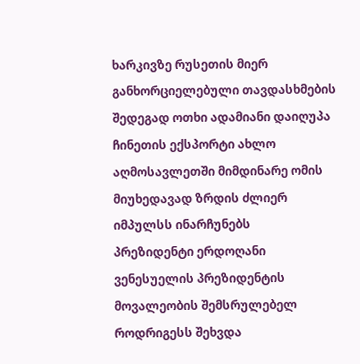ხარკივზე რუსეთის მიერ განხორციელებული თავდასხმების შედეგად ოთხი ადამიანი დაიღუპა
ჩინეთის ექსპორტი ახლო აღმოსავლეთში მიმდინარე ომის მიუხედავად ზრდის ძლიერ იმპულსს ინარჩუნებს
პრეზიდენტი ერდოღანი ვენესუელის პრეზიდენტის მოვალეობის შემსრულებელ  როდრიგესს შეხვდა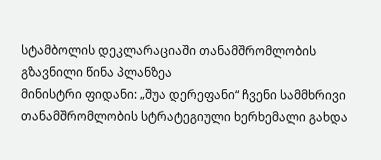სტამბოლის დეკლარაციაში თანამშრომლობის გზავნილი წინა პლანზეა
მინისტრი ფიდანი: „შუა დერეფანი“ ჩვენი სამმხრივი თანამშრომლობის სტრატეგიული ხერხემალი გახდა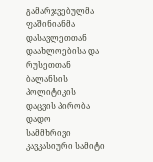გამარჯვებულმა ფაშინიანმა დასავლეთთან დაახლოებისა და რუსეთთან ბალანსის პოლიტიკის დაცვის პირობა დადო
სამმხრივი კავკასიური სამიტი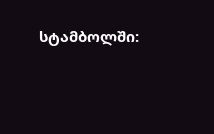სტამბოლში: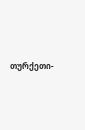თურქეთი-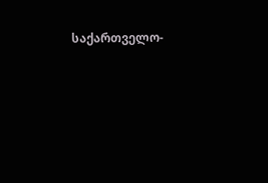საქართველო-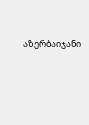აზერბაიჯანი